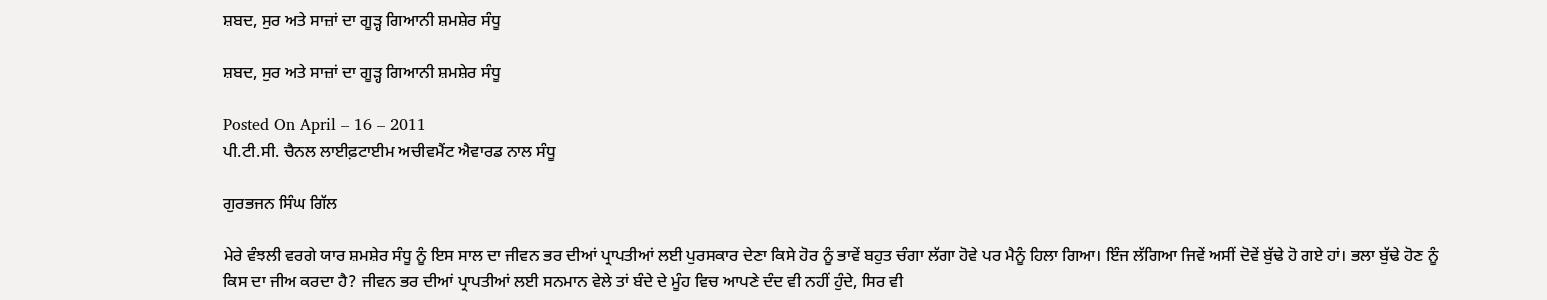ਸ਼ਬਦ, ਸੁਰ ਅਤੇ ਸਾਜ਼ਾਂ ਦਾ ਗੂੜ੍ਹ ਗਿਆਨੀ ਸ਼ਮਸ਼ੇਰ ਸੰਧੂ

ਸ਼ਬਦ, ਸੁਰ ਅਤੇ ਸਾਜ਼ਾਂ ਦਾ ਗੂੜ੍ਹ ਗਿਆਨੀ ਸ਼ਮਸ਼ੇਰ ਸੰਧੂ

Posted On April – 16 – 2011
ਪੀ.ਟੀ.ਸੀ. ਚੈਨਲ ਲਾਈਫ਼ਟਾਈਮ ਅਚੀਵਮੈਂਟ ਐਵਾਰਡ ਨਾਲ ਸੰਧੂ

ਗੁਰਭਜਨ ਸਿੰਘ ਗਿੱਲ

ਮੇਰੇ ਵੰਝਲੀ ਵਰਗੇ ਯਾਰ ਸ਼ਮਸ਼ੇਰ ਸੰਧੂ ਨੂੰ ਇਸ ਸਾਲ ਦਾ ਜੀਵਨ ਭਰ ਦੀਆਂ ਪ੍ਰਾਪਤੀਆਂ ਲਈ ਪੁਰਸਕਾਰ ਦੇਣਾ ਕਿਸੇ ਹੋਰ ਨੂੰ ਭਾਵੇਂ ਬਹੁਤ ਚੰਗਾ ਲੱਗਾ ਹੋਵੇ ਪਰ ਮੈਨੂੰ ਹਿਲਾ ਗਿਆ। ਇੰਜ ਲੱਗਿਆ ਜਿਵੇਂ ਅਸੀਂ ਦੋਵੇਂ ਬੁੱਢੇ ਹੋ ਗਏ ਹਾਂ। ਭਲਾ ਬੁੱਢੇ ਹੋਣ ਨੂੰ ਕਿਸ ਦਾ ਜੀਅ ਕਰਦਾ ਹੈ? ਜੀਵਨ ਭਰ ਦੀਆਂ ਪ੍ਰਾਪਤੀਆਂ ਲਈ ਸਨਮਾਨ ਵੇਲੇ ਤਾਂ ਬੰਦੇ ਦੇ ਮੂੰਹ ਵਿਚ ਆਪਣੇ ਦੰਦ ਵੀ ਨਹੀਂ ਹੁੰਦੇ, ਸਿਰ ਵੀ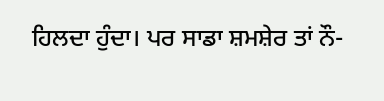ਹਿਲਦਾ ਹੁੰਦਾ। ਪਰ ਸਾਡਾ ਸ਼ਮਸ਼ੇਰ ਤਾਂ ਨੌ-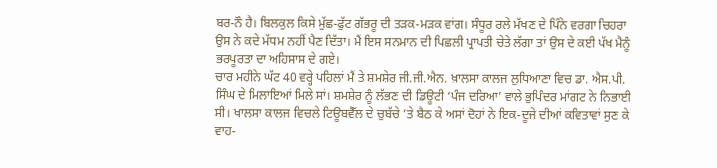ਬਰ-ਨੌ ਹੈ। ਬਿਲਕੁਲ ਕਿਸੇ ਮੁੱਛ-ਫੁੱਟ ਗੱਭਰੂ ਦੀ ਤੜਕ-ਮੜਕ ਵਾਂਗ। ਸੰਧੂਰ ਰਲੇ ਮੱਖਣ ਦੇ ਪਿੰਨੇ ਵਰਗਾ ਚਿਹਰਾ ਉਸ ਨੇ ਕਦੇ ਮੱਧਮ ਨਹੀਂ ਪੈਣ ਦਿੱਤਾ। ਮੈਂ ਇਸ ਸਨਮਾਨ ਦੀ ਪਿਛਲੀ ਪ੍ਰਾਪਤੀ ਚੇਤੇ ਲੱਗਾ ਤਾਂ ਉਸ ਦੇ ਕਈ ਪੱਖ ਮੈਨੂੰ ਭਰਪੂਰਤਾ ਦਾ ਅਹਿਸਾਸ ਦੇ ਗਏ।
ਚਾਰ ਮਹੀਨੇ ਘੱਟ 40 ਵਰ੍ਹੇ ਪਹਿਲਾਂ ਮੈਂ ਤੇ ਸ਼ਮਸ਼ੇਰ ਜੀ.ਜੀ.ਐਨ. ਖ਼ਾਲਸਾ ਕਾਲਜ ਲੁਧਿਆਣਾ ਵਿਚ ਡਾ. ਐਸ.ਪੀ. ਸਿੰਘ ਦੇ ਮਿਲਾਇਆਂ ਮਿਲੇ ਸਾਂ। ਸ਼ਮਸ਼ੇਰ ਨੂੰ ਲੱਭਣ ਦੀ ਡਿਊਟੀ ‘ਪੰਜ ਦਰਿਆ’ ਵਾਲੇ ਭੁਪਿੰਦਰ ਮਾਂਗਟ ਨੇ ਨਿਭਾਈ ਸੀ। ਖਾਲਸਾ ਕਾਲਜ ਵਿਚਲੇ ਟਿਊਬਵੈੱਲ ਦੇ ਚੁਬੱਚੇ ’ਤੇ ਬੈਠ ਕੇ ਅਸਾਂ ਦੋਹਾਂ ਨੇ ਇਕ-ਦੂਜੇ ਦੀਆਂ ਕਵਿਤਾਵਾਂ ਸੁਣ ਕੇ ਵਾਹ-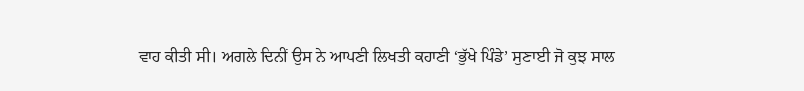ਵਾਹ ਕੀਤੀ ਸੀ। ਅਗਲੇ ਦਿਨੀਂ ਉਸ ਨੇ ਆਪਣੀ ਲਿਖਤੀ ਕਹਾਣੀ ‘ਭੁੱਖੇ ਪਿੰਡੇ’ ਸੁਣਾਈ ਜੋ ਕੁਝ ਸਾਲ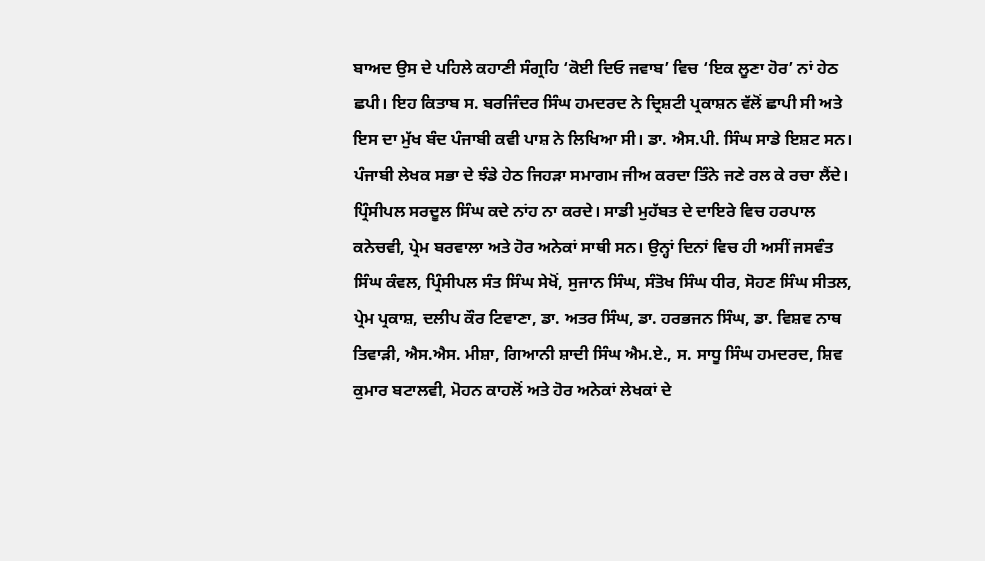ਬਾਅਦ ਉਸ ਦੇ ਪਹਿਲੇ ਕਹਾਣੀ ਸੰਗ੍ਰਹਿ ‘ਕੋਈ ਦਿਓ ਜਵਾਬ’ ਵਿਚ ‘ਇਕ ਲੂਣਾ ਹੋਰ’ ਨਾਂ ਹੇਠ ਛਪੀ। ਇਹ ਕਿਤਾਬ ਸ. ਬਰਜਿੰਦਰ ਸਿੰਘ ਹਮਦਰਦ ਨੇ ਦ੍ਰਿਸ਼ਟੀ ਪ੍ਰਕਾਸ਼ਨ ਵੱਲੋਂ ਛਾਪੀ ਸੀ ਅਤੇ ਇਸ ਦਾ ਮੁੱਖ ਬੰਦ ਪੰਜਾਬੀ ਕਵੀ ਪਾਸ਼ ਨੇ ਲਿਖਿਆ ਸੀ। ਡਾ. ਐਸ.ਪੀ. ਸਿੰਘ ਸਾਡੇ ਇਸ਼ਟ ਸਨ। ਪੰਜਾਬੀ ਲੇਖਕ ਸਭਾ ਦੇ ਝੰਡੇ ਹੇਠ ਜਿਹੜਾ ਸਮਾਗਮ ਜੀਅ ਕਰਦਾ ਤਿੰਨੇ ਜਣੇ ਰਲ ਕੇ ਰਚਾ ਲੈਂਦੇ। ਪ੍ਰਿੰਸੀਪਲ ਸਰਦੂਲ ਸਿੰਘ ਕਦੇ ਨਾਂਹ ਨਾ ਕਰਦੇ। ਸਾਡੀ ਮੁਹੱਬਤ ਦੇ ਦਾਇਰੇ ਵਿਚ ਹਰਪਾਲ ਕਨੇਚਵੀ, ਪ੍ਰੇਮ ਬਰਵਾਲਾ ਅਤੇ ਹੋਰ ਅਨੇਕਾਂ ਸਾਥੀ ਸਨ। ਉਨ੍ਹਾਂ ਦਿਨਾਂ ਵਿਚ ਹੀ ਅਸੀਂ ਜਸਵੰਤ ਸਿੰਘ ਕੰਵਲ, ਪ੍ਰਿੰਸੀਪਲ ਸੰਤ ਸਿੰਘ ਸੇਖੋਂ, ਸੁਜਾਨ ਸਿੰਘ, ਸੰਤੋਖ ਸਿੰਘ ਧੀਰ, ਸੋਹਣ ਸਿੰਘ ਸੀਤਲ, ਪ੍ਰੇਮ ਪ੍ਰਕਾਸ਼, ਦਲੀਪ ਕੌਰ ਟਿਵਾਣਾ, ਡਾ. ਅਤਰ ਸਿੰਘ, ਡਾ. ਹਰਭਜਨ ਸਿੰਘ, ਡਾ. ਵਿਸ਼ਵ ਨਾਥ ਤਿਵਾੜੀ, ਐਸ.ਐਸ. ਮੀਸ਼ਾ, ਗਿਆਨੀ ਸ਼ਾਦੀ ਸਿੰਘ ਐਮ.ਏ., ਸ. ਸਾਧੂ ਸਿੰਘ ਹਮਦਰਦ, ਸ਼ਿਵ ਕੁਮਾਰ ਬਟਾਲਵੀ, ਮੋਹਨ ਕਾਹਲੋਂ ਅਤੇ ਹੋਰ ਅਨੇਕਾਂ ਲੇਖਕਾਂ ਦੇ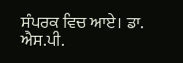ਸੰਪਰਕ ਵਿਚ ਆਏ। ਡਾ. ਐਸ.ਪੀ.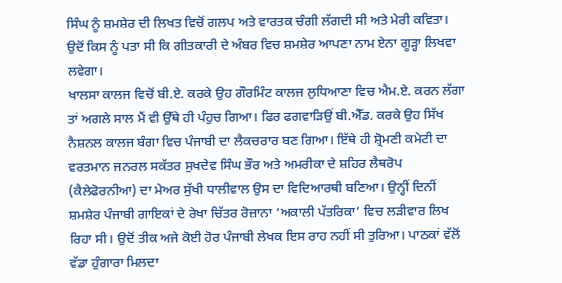ਸਿੰਘ ਨੂੰ ਸ਼ਮਸ਼ੇਰ ਦੀ ਲਿਖਤ ਵਿਚੋਂ ਗਲਪ ਅਤੇ ਵਾਰਤਕ ਚੰਗੀ ਲੱਗਦੀ ਸੀ ਅਤੇ ਮੇਰੀ ਕਵਿਤਾ। ਉਦੋਂ ਕਿਸ ਨੂੰ ਪਤਾ ਸੀ ਕਿ ਗੀਤਕਾਰੀ ਦੇ ਅੰਬਰ ਵਿਚ ਸ਼ਮਸ਼ੇਰ ਆਪਣਾ ਨਾਮ ਏਨਾ ਗੂੜ੍ਹਾ ਲਿਖਵਾ ਲਵੇਗਾ।
ਖਾਲਸਾ ਕਾਲਜ ਵਿਚੋਂ ਬੀ.ਏ. ਕਰਕੇ ਉਹ ਗੌਰਮਿੰਟ ਕਾਲਜ ਲੁਧਿਆਣਾ ਵਿਚ ਐਮ.ਏ. ਕਰਨ ਲੱਗਾ ਤਾਂ ਅਗਲੇ ਸਾਲ ਮੈਂ ਵੀ ਉੱਥੇ ਹੀ ਪੰਹੁਚ ਗਿਆ। ਫਿਰ ਫਗਵਾੜਿਉਂ ਬੀ.ਐੱਡ. ਕਰਕੇ ਉਹ ਸਿੱਖ ਨੈਸ਼ਨਲ ਕਾਲਜ ਬੰਗਾ ਵਿਚ ਪੰਜਾਬੀ ਦਾ ਲੈਕਚਰਾਰ ਬਣ ਗਿਆ। ਇੱਥੇ ਹੀ ਸ਼੍ਰੋਮਣੀ ਕਮੇਟੀ ਦਾ ਵਰਤਮਾਨ ਜਨਰਲ ਸਕੱਤਰ ਸੁਖਦੇਵ ਸਿੰਘ ਭੌਰ ਅਤੇ ਅਮਰੀਕਾ ਦੇ ਸ਼ਹਿਰ ਲੈਥਰੋਪ (ਕੈਲੇਫੋਰਨੀਆ) ਦਾ ਮੇਅਰ ਸੁੱਖੀ ਧਾਲੀਵਾਲ ਉਸ ਦਾ ਵਿਦਿਆਰਥੀ ਬਣਿਆ। ਉਨ੍ਹੀਂ ਦਿਨੀਂ ਸ਼ਮਸ਼ੇਰ ਪੰਜਾਬੀ ਗਾਇਕਾਂ ਦੇ ਰੇਖਾ ਚਿੱਤਰ ਰੋਜ਼ਾਨਾ ‘ਅਕਾਲੀ ਪੱਤਰਿਕਾ’ ਵਿਚ ਲੜੀਵਾਰ ਲਿਖ ਰਿਹਾ ਸੀ। ਉਦੋਂ ਤੀਕ ਅਜੇ ਕੋਈ ਹੋਰ ਪੰਜਾਬੀ ਲੇਖਕ ਇਸ ਰਾਹ ਨਹੀਂ ਸੀ ਤੁਰਿਆ। ਪਾਠਕਾਂ ਵੱਲੋਂ ਵੱਡਾ ਹੁੰਗਾਰਾ ਮਿਲਦਾ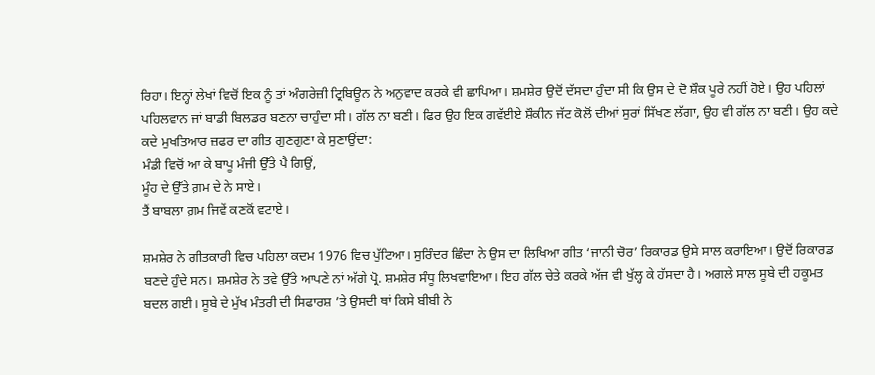ਰਿਹਾ। ਇਨ੍ਹਾਂ ਲੇਖਾਂ ਵਿਚੋਂ ਇਕ ਨੂੰ ਤਾਂ ਅੰਗਰੇਜ਼ੀ ਟ੍ਰਿਬਿਊਨ ਨੇ ਅਨੁਵਾਦ ਕਰਕੇ ਵੀ ਛਾਪਿਆ। ਸ਼ਮਸ਼ੇਰ ਉਦੋਂ ਦੱਸਦਾ ਹੁੰਦਾ ਸੀ ਕਿ ਉਸ ਦੇ ਦੋ ਸ਼ੌਕ ਪੂਰੇ ਨਹੀਂ ਹੋਏ। ਉਹ ਪਹਿਲਾਂ ਪਹਿਲਵਾਨ ਜਾਂ ਬਾਡੀ ਬਿਲਡਰ ਬਣਨਾ ਚਾਹੁੰਦਾ ਸੀ। ਗੱਲ ਨਾ ਬਣੀ। ਫਿਰ ਉਹ ਇਕ ਗਵੱਈਏ ਸ਼ੌਕੀਨ ਜੱਟ ਕੋਲੋਂ ਦੀਆਂ ਸੁਰਾਂ ਸਿੱਖਣ ਲੱਗਾ, ਉਹ ਵੀ ਗੱਲ ਨਾ ਬਣੀ। ਉਹ ਕਦੇ ਕਦੇ ਮੁਖਤਿਆਰ ਜ਼ਫਰ ਦਾ ਗੀਤ ਗੁਣਗੁਣਾ ਕੇ ਸੁਣਾਉਂਦਾ:
ਮੰਡੀ ਵਿਚੋਂ ਆ ਕੇ ਬਾਪੂ ਮੰਜੀ ਉੱਤੇ ਪੈ ਗਿਉਂ,
ਮੂੰਹ ਦੇ ਉੱਤੇ ਗ਼ਮ ਦੇ ਨੇ ਸਾਏ।
ਤੈਂ ਬਾਬਲਾ ਗ਼ਮ ਜਿਵੇਂ ਕਣਕੋਂ ਵਟਾਏ।

ਸ਼ਮਸ਼ੇਰ ਨੇ ਗੀਤਕਾਰੀ ਵਿਚ ਪਹਿਲਾ ਕਦਮ 1976 ਵਿਚ ਪੁੱਟਿਆ। ਸੁਰਿੰਦਰ ਛਿੰਦਾ ਨੇ ਉਸ ਦਾ ਲਿਖਿਆ ਗੀਤ ‘ਜਾਨੀ ਚੋਰ’ ਰਿਕਾਰਡ ਉਸੇ ਸਾਲ ਕਰਾਇਆ। ਉਦੋਂ ਰਿਕਾਰਡ ਬਣਦੇ ਹੁੰਦੇ ਸਨ। ਸ਼ਮਸ਼ੇਰ ਨੇ ਤਵੇ ਉੱਤੇ ਆਪਣੇ ਨਾਂ ਅੱਗੇ ਪ੍ਰੋ. ਸ਼ਮਸ਼ੇਰ ਸੰਧੂ ਲਿਖਵਾਇਆ। ਇਹ ਗੱਲ ਚੇਤੇ ਕਰਕੇ ਅੱਜ ਵੀ ਖੁੱਲ੍ਹ ਕੇ ਹੱਸਦਾ ਹੈ। ਅਗਲੇ ਸਾਲ ਸੂਬੇ ਦੀ ਹਕੂਮਤ ਬਦਲ ਗਈ। ਸੂਬੇ ਦੇ ਮੁੱਖ ਮੰਤਰੀ ਦੀ ਸਿਫਾਰਸ਼ ’ਤੇ ਉਸਦੀ ਥਾਂ ਕਿਸੇ ਬੀਬੀ ਨੇ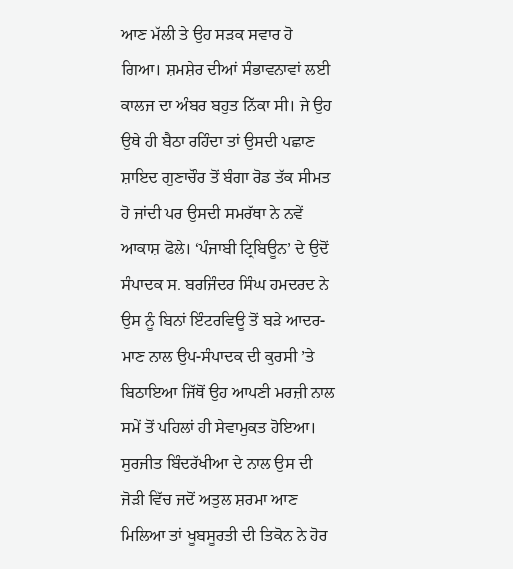ਆਣ ਮੱਲੀ ਤੇ ਉਹ ਸੜਕ ਸਵਾਰ ਹੋ ਗਿਆ। ਸ਼ਮਸ਼ੇਰ ਦੀਆਂ ਸੰਭਾਵਨਾਵਾਂ ਲਈ ਕਾਲਜ ਦਾ ਅੰਬਰ ਬਹੁਤ ਨਿੱਕਾ ਸੀ। ਜੇ ਉਹ ਉਥੇ ਹੀ ਬੈਠਾ ਰਹਿੰਦਾ ਤਾਂ ਉਸਦੀ ਪਛਾਣ ਸ਼ਾਇਦ ਗੁਣਾਚੌਰ ਤੋਂ ਬੰਗਾ ਰੋਡ ਤੱਕ ਸੀਮਤ ਹੋ ਜਾਂਦੀ ਪਰ ਉਸਦੀ ਸਮਰੱਥਾ ਨੇ ਨਵੇਂ ਆਕਾਸ਼ ਫੋਲੇ। ‘ਪੰਜਾਬੀ ਟ੍ਰਿਬਿਊਨ’ ਦੇ ਉਦੋਂ ਸੰਪਾਦਕ ਸ. ਬਰਜਿੰਦਰ ਸਿੰਘ ਹਮਦਰਦ ਨੇ ਉਸ ਨੂੰ ਬਿਨਾਂ ਇੰਟਰਵਿਊ ਤੋਂ ਬੜੇ ਆਦਰ-ਮਾਣ ਨਾਲ ਉਪ-ਸੰਪਾਦਕ ਦੀ ਕੁਰਸੀ ’ਤੇ ਬਿਠਾਇਆ ਜਿੱਥੋਂ ਉਹ ਆਪਣੀ ਮਰਜ਼ੀ ਨਾਲ ਸਮੇਂ ਤੋਂ ਪਹਿਲਾਂ ਹੀ ਸੇਵਾਮੁਕਤ ਹੋਇਆ।
ਸੁਰਜੀਤ ਬਿੰਦਰੱਖੀਆ ਦੇ ਨਾਲ ਉਸ ਦੀ ਜੋੜੀ ਵਿੱਚ ਜਦੋਂ ਅਤੁਲ ਸ਼ਰਮਾ ਆਣ ਮਿਲਿਆ ਤਾਂ ਖੂਬਸੂਰਤੀ ਦੀ ਤਿਕੋਨ ਨੇ ਹੋਰ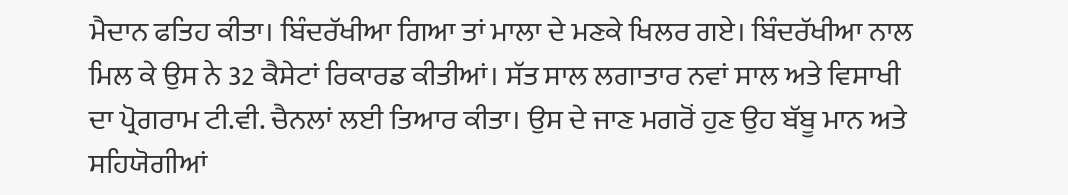ਮੈਦਾਨ ਫਤਿਹ ਕੀਤਾ। ਬਿੰਦਰੱਖੀਆ ਗਿਆ ਤਾਂ ਮਾਲਾ ਦੇ ਮਣਕੇ ਖਿਲਰ ਗਏ। ਬਿੰਦਰੱਖੀਆ ਨਾਲ ਮਿਲ ਕੇ ਉਸ ਨੇ 32 ਕੈਸੇਟਾਂ ਰਿਕਾਰਡ ਕੀਤੀਆਂ। ਸੱਤ ਸਾਲ ਲਗਾਤਾਰ ਨਵਾਂ ਸਾਲ ਅਤੇ ਵਿਸਾਖੀ ਦਾ ਪ੍ਰੋਗਰਾਮ ਟੀ.ਵੀ. ਚੈਨਲਾਂ ਲਈ ਤਿਆਰ ਕੀਤਾ। ਉਸ ਦੇ ਜਾਣ ਮਗਰੋਂ ਹੁਣ ਉਹ ਬੱਬੂ ਮਾਨ ਅਤੇ ਸਹਿਯੋਗੀਆਂ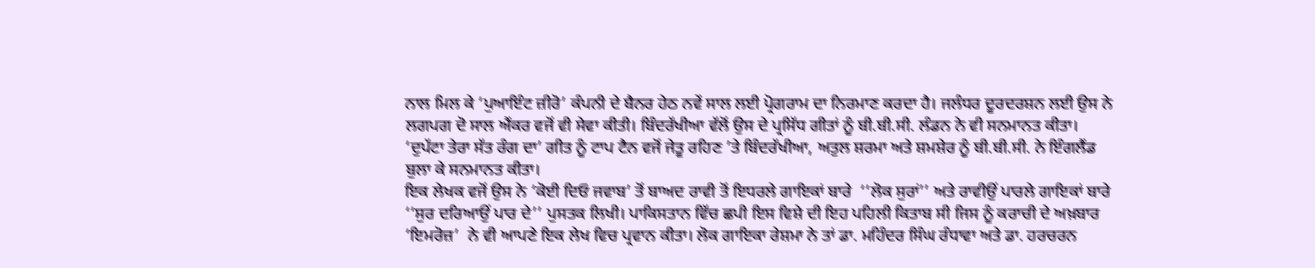ਨਾਲ ਮਿਲ ਕੇ ‘ਪੁਆਇੰਟ ਜ਼ੀਰੋ’ ਕੰਪਨੀ ਦੇ ਬੈਨਰ ਹੇਠ ਨਵੇਂ ਸਾਲ ਲਈ ਪ੍ਰੋਗਰਾਮ ਦਾ ਨਿਰਮਾਣ ਕਰਦਾ ਹੈ। ਜਲੰਧਰ ਦੂਰਦਰਸ਼ਨ ਲਈ ਉਸ ਨੇ ਲਗਪਗ ਦੋ ਸਾਲ ਐਂਕਰ ਵਜੋਂ ਵੀ ਸੇਵਾ ਕੀਤੀ। ਬਿੰਦਰੱਖੀਆ ਵੱਲੋਂ ਉਸ ਦੇ ਪ੍ਰਸਿੱਧ ਗੀਤਾਂ ਨੂੰ ਬੀ.ਬੀ.ਸੀ. ਲੰਡਨ ਨੇ ਵੀ ਸਨਮਾਨਤ ਕੀਤਾ। ‘ਦੁਪੱਟਾ ਤੇਰਾ ਸੱਤ ਰੰਗ ਦਾ’ ਗੀਤ ਨੂੰ ਟਾਪ ਟੈਨ ਵਜੋਂ ਜੇਤੂ ਰਹਿਣ ’ਤੇ ਬਿੰਦਰੱਖੀਆ, ਅਤੁਲ ਸ਼ਰਮਾ ਅਤੇ ਸ਼ਮਸ਼ੇਰ ਨੂੰ ਬੀ.ਬੀ.ਸੀ. ਨੇ ਇੰਗਲੈਂਡ ਬੁਲਾ ਕੇ ਸਨਮਾਨਤ ਕੀਤਾ।
ਇਕ ਲੇਖਕ ਵਜੋਂ ਉਸ ਨੇ ‘ਕੋਈ ਦਿਓ ਜਵਾਬ’ ਤੋਂ ਬਾਅਦ ਰਾਵੀ ਤੋਂ ਇਧਰਲੇ ਗਾਇਕਾਂ ਬਾਰੇ  ‘‘ਲੋਕ ਸੁਰਾਂ’’ ਅਤੇ ਰਾਵੀਉਂ ਪਾਰਲੇ ਗਾਇਕਾਂ ਬਾਰੇ ‘‘ਸੁਰ ਦਰਿਆਉਂ ਪਾਰ ਦੇ’’ ਪੁਸਤਕ ਲਿਖੀ। ਪਾਕਿਸਤਾਨ ਵਿੱਚ ਛਪੀ ਇਸ ਵਿਸ਼ੇ ਦੀ ਇਹ ਪਹਿਲੀ ਕਿਤਾਬ ਸੀ ਜਿਸ ਨੂੰ ਕਰਾਚੀ ਦੇ ਅਖ਼ਬਾਰ ‘ਇਮਰੋਜ਼’  ਨੇ ਵੀ ਆਪਣੇ ਇਕ ਲੇਖ ਵਿਚ ਪ੍ਰਵਾਨ ਕੀਤਾ। ਲੋਕ ਗਾਇਕਾ ਰੇਸ਼ਮਾ ਨੇ ਤਾਂ ਡਾ. ਮਹਿੰਦਰ ਸਿੰਘ ਰੰਧਾਵਾ ਅਤੇ ਡਾ. ਹਰਚਰਨ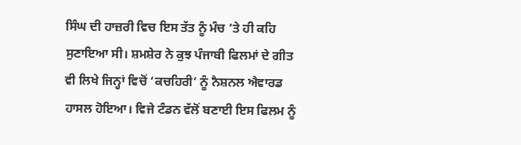ਸਿੰਘ ਦੀ ਹਾਜ਼ਰੀ ਵਿਚ ਇਸ ਤੱਤ ਨੂੰ ਮੰਚ ’ਤੇ ਹੀ ਕਹਿ ਸੁਣਾਇਆ ਸੀ। ਸ਼ਮਸ਼ੇਰ ਨੇ ਕੁਝ ਪੰਜਾਬੀ ਫਿਲਮਾਂ ਦੇ ਗੀਤ ਵੀ ਲਿਖੇ ਜਿਨ੍ਹਾਂ ਵਿਚੋਂ ‘ਕਚਹਿਰੀ’ ਨੂੰ ਨੈਸ਼ਨਲ ਐਵਾਰਡ ਹਾਸਲ ਹੋਇਆ। ਵਿਜੇ ਟੰਡਨ ਵੱਲੋਂ ਬਣਾਈ ਇਸ ਫਿਲਮ ਨੂੰ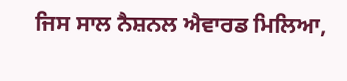ਜਿਸ ਸਾਲ ਨੈਸ਼ਨਲ ਐਵਾਰਡ ਮਿਲਿਆ,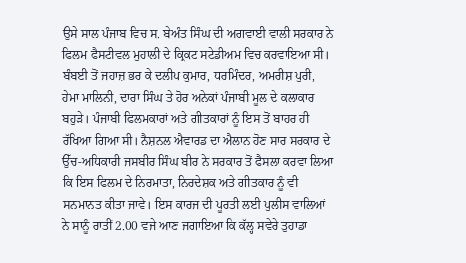ਉਸੇ ਸਾਲ ਪੰਜਾਬ ਵਿਚ ਸ. ਬੇਅੰਤ ਸਿੰਘ ਦੀ ਅਗਵਾਈ ਵਾਲੀ ਸਰਕਾਰ ਨੇ ਫਿਲਮ ਫੈਸਟੀਵਲ ਮੁਹਾਲੀ ਦੇ ਕ੍ਰਿਕਟ ਸਟੇਡੀਅਮ ਵਿਚ ਕਰਵਾਇਆ ਸੀ। ਬੰਬਈ ਤੋਂ ਜਹਾਜ਼ ਭਰ ਕੇ ਦਲੀਪ ਕੁਮਾਰ, ਧਰਮਿੰਦਰ, ਅਮਰੀਸ਼ ਪੁਰੀ, ਹੇਮਾ ਮਾਲਿਨੀ, ਦਾਰਾ ਸਿੰਘ ਤੇ ਹੋਰ ਅਨੇਕਾਂ ਪੰਜਾਬੀ ਮੂਲ ਦੇ ਕਲਾਕਾਰ ਬਹੁੜੇ। ਪੰਜਾਬੀ ਫਿਲਮਕਾਰਾਂ ਅਤੇ ਗੀਤਕਾਰਾਂ ਨੂੰ ਇਸ ਤੋਂ ਬਾਹਰ ਹੀ ਰੱਖਿਆ ਗਿਆ ਸੀ। ਨੈਸ਼ਨਲ ਐਵਾਰਡ ਦਾ ਐਲਾਨ ਹੋਣ ਸਾਰ ਸਰਕਾਰ ਦੇ ਉੱਚ-ਅਧਿਕਾਰੀ ਜਸਬੀਰ ਸਿੰਘ ਬੀਰ ਨੇ ਸਰਕਾਰ ਤੋਂ ਫੈਸਲਾ ਕਰਵਾ ਲਿਆ ਕਿ ਇਸ ਫਿਲਮ ਦੇ ਨਿਰਮਾਤਾ, ਨਿਰਦੇਸ਼ਕ ਅਤੇ ਗੀਤਕਾਰ ਨੂੰ ਵੀ ਸਨਮਾਨਤ ਕੀਤਾ ਜਾਵੇ। ਇਸ ਕਾਰਜ ਦੀ ਪੂਰਤੀ ਲਈ ਪੁਲੀਸ ਵਾਲਿਆਂ ਨੇ ਸਾਨੂੰ ਰਾਤੀਂ 2.00 ਵਜੇ ਆਣ ਜਗਾਇਆ ਕਿ ਕੱਲ੍ਹ ਸਵੇਰੇ ਤੁਹਾਡਾ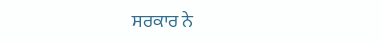ਸਰਕਾਰ ਨੇ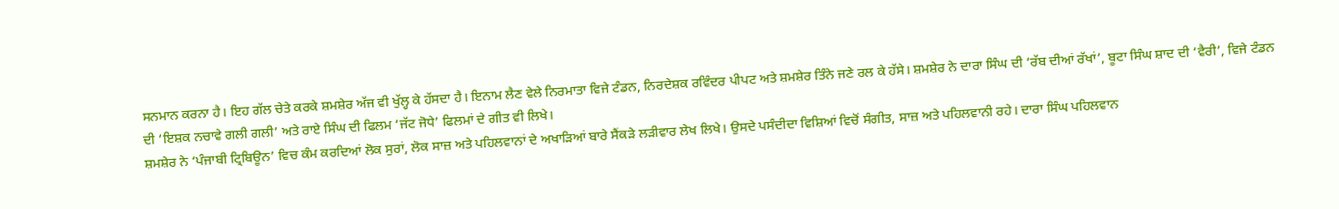ਸਨਮਾਨ ਕਰਨਾ ਹੈ। ਇਹ ਗੱਲ ਚੇਤੇ ਕਰਕੇ ਸ਼ਮਸ਼ੇਰ ਅੱਜ ਵੀ ਖੁੱਲ੍ਹ ਕੇ ਹੱਸਦਾ ਹੈ। ਇਨਾਮ ਲੈਣ ਵੇਲੇ ਨਿਰਮਾਤਾ ਵਿਜੇ ਟੰਡਨ, ਨਿਰਦੇਸ਼ਕ ਰਵਿੰਦਰ ਪੀਪਟ ਅਤੇ ਸ਼ਮਸ਼ੇਰ ਤਿੰਨੇ ਜਣੇ ਰਲ ਕੇ ਹੱਸੇ। ਸ਼ਮਸ਼ੇਰ ਨੇ ਦਾਰਾ ਸਿੰਘ ਦੀ ‘ਰੱਬ ਦੀਆਂ ਰੱਖਾਂ’, ਬੂਟਾ ਸਿੰਘ ਸ਼ਾਦ ਦੀ ‘ਵੈਰੀ’, ਵਿਜੇ ਟੰਡਨ ਦੀ ‘ਇਸ਼ਕ ਨਚਾਵੇ ਗਲੀ ਗਲੀ’ ਅਤੇ ਰਾਏ ਸਿੰਘ ਦੀ ਫਿਲਮ ‘ਜੱਟ ਜੋਧੇ’ ਫਿਲਮਾਂ ਦੇ ਗੀਤ ਵੀ ਲਿਖੇ।
ਸ਼ਮਸ਼ੇਰ ਨੇ ‘ਪੰਜਾਬੀ ਟ੍ਰਿਬਿਊਨ’ ਵਿਚ ਕੰਮ ਕਰਦਿਆਂ ਲੋਕ ਸੁਰਾਂ, ਲੋਕ ਸਾਜ਼ ਅਤੇ ਪਹਿਲਵਾਨਾਂ ਦੇ ਅਖਾੜਿਆਂ ਬਾਰੇ ਸੈਂਕੜੇ ਲੜੀਵਾਰ ਲੇਖ ਲਿਖੇ। ਉਸਦੇ ਪਸੰਦੀਦਾ ਵਿਸ਼ਿਆਂ ਵਿਚੋਂ ਸੰਗੀਤ, ਸਾਜ਼ ਅਤੇ ਪਹਿਲਵਾਨੀ ਰਹੇ। ਦਾਰਾ ਸਿੰਘ ਪਹਿਲਵਾਨ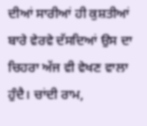ਦੀਆਂ ਸਾਰੀਆਂ ਹੀ ਕੁਸ਼ਤੀਆਂ ਬਾਰੇ ਵੇਰਵੇ ਦੱਸਦਿਆਂ ਉਸ ਦਾ ਚਿਹਰਾ ਅੱਜ ਵੀ ਵੇਖਣ ਵਾਲਾ ਹੁੰਦੈ। ਚਾਂਦੀ ਰਾਮ,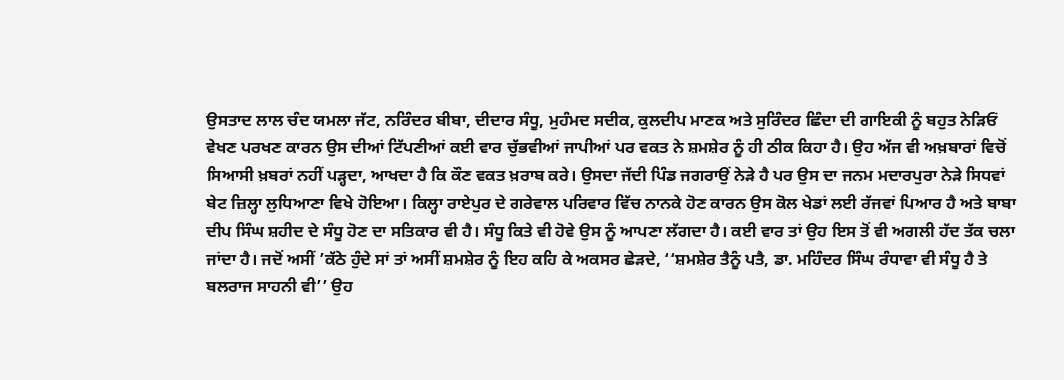ਉਸਤਾਦ ਲਾਲ ਚੰਦ ਯਮਲਾ ਜੱਟ, ਨਰਿੰਦਰ ਬੀਬਾ, ਦੀਦਾਰ ਸੰਧੂ, ਮੁਹੰਮਦ ਸਦੀਕ, ਕੁਲਦੀਪ ਮਾਣਕ ਅਤੇ ਸੁਰਿੰਦਰ ਛਿੰਦਾ ਦੀ ਗਾਇਕੀ ਨੂੰ ਬਹੁਤ ਨੇੜਿਓਂ ਵੇਖਣ ਪਰਖਣ ਕਾਰਨ ਉਸ ਦੀਆਂ ਟਿੱਪਣੀਆਂ ਕਈ ਵਾਰ ਚੁੱਭਵੀਆਂ ਜਾਪੀਆਂ ਪਰ ਵਕਤ ਨੇ ਸ਼ਮਸ਼ੇਰ ਨੂੰ ਹੀ ਠੀਕ ਕਿਹਾ ਹੈ। ਉਹ ਅੱਜ ਵੀ ਅਖ਼ਬਾਰਾਂ ਵਿਚੋਂ ਸਿਆਸੀ ਖ਼ਬਰਾਂ ਨਹੀਂ ਪੜ੍ਹਦਾ, ਆਖਦਾ ਹੈ ਕਿ ਕੌਣ ਵਕਤ ਖ਼ਰਾਬ ਕਰੇ। ਉਸਦਾ ਜੱਦੀ ਪਿੰਡ ਜਗਰਾਉਂ ਨੇੜੇ ਹੈ ਪਰ ਉਸ ਦਾ ਜਨਮ ਮਦਾਰਪੁਰਾ ਨੇੜੇ ਸਿਧਵਾਂ ਬੇਟ ਜ਼ਿਲ੍ਹਾ ਲੁਧਿਆਣਾ ਵਿਖੇ ਹੋਇਆ। ਕਿਲ੍ਹਾ ਰਾਏਪੁਰ ਦੇ ਗਰੇਵਾਲ ਪਰਿਵਾਰ ਵਿੱਚ ਨਾਨਕੇ ਹੋਣ ਕਾਰਨ ਉਸ ਕੋਲ ਖੇਡਾਂ ਲਈ ਰੱਜਵਾਂ ਪਿਆਰ ਹੈ ਅਤੇ ਬਾਬਾ ਦੀਪ ਸਿੰਘ ਸ਼ਹੀਦ ਦੇ ਸੰਧੂ ਹੋਣ ਦਾ ਸਤਿਕਾਰ ਵੀ ਹੈ। ਸੰਧੂ ਕਿਤੇ ਵੀ ਹੋਵੇ ਉਸ ਨੂੰ ਆਪਣਾ ਲੱਗਦਾ ਹੈ। ਕਈ ਵਾਰ ਤਾਂ ਉਹ ਇਸ ਤੋਂ ਵੀ ਅਗਲੀ ਹੱਦ ਤੱਕ ਚਲਾ ਜਾਂਦਾ ਹੈ। ਜਦੋਂ ਅਸੀਂ ’ਕੱਠੇ ਹੁੰਦੇ ਸਾਂ ਤਾਂ ਅਸੀਂ ਸ਼ਮਸ਼ੇਰ ਨੂੰ ਇਹ ਕਹਿ ਕੇ ਅਕਸਰ ਛੇੜਦੇ, ‘‘ਸ਼ਮਸ਼ੇਰ ਤੈਨੂੰ ਪਤੈ, ਡਾ. ਮਹਿੰਦਰ ਸਿੰਘ ਰੰਧਾਵਾ ਵੀ ਸੰਧੂ ਹੈ ਤੇ ਬਲਰਾਜ ਸਾਹਨੀ ਵੀ’’ ਉਹ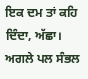ਇਕ ਦਮ ਤਾਂ ਕਹਿ ਦਿੰਦਾ, ਅੱਛਾ। ਅਗਲੇ ਪਲ ਸੰਭਲ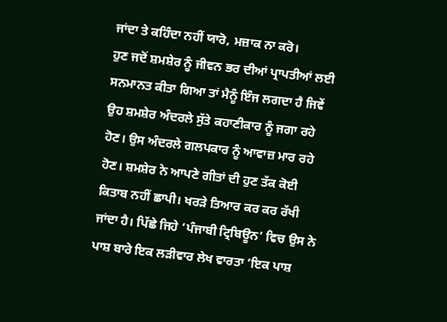ਜਾਂਦਾ ਤੇ ਕਹਿੰਦਾ ਨਹੀਂ ਯਾਰੋ, ਮਜ਼ਾਕ ਨਾ ਕਰੋ।
ਹੁਣ ਜਦੋਂ ਸ਼ਮਸ਼ੇਰ ਨੂੰ ਜੀਵਨ ਭਰ ਦੀਆਂ ਪ੍ਰਾਪਤੀਆਂ ਲਈ ਸਨਮਾਨਤ ਕੀਤਾ ਗਿਆ ਤਾਂ ਮੈਨੂੰ ਇੰਜ ਲਗਦਾ ਹੈ ਜਿਵੇਂ ਉਹ ਸ਼ਮਸ਼ੇਰ ਅੰਦਰਲੇ ਸੁੱਤੇ ਕਹਾਣੀਕਾਰ ਨੂੰ ਜਗਾ ਰਹੇ ਹੋਣ। ਉਸ ਅੰਦਰਲੇ ਗਲਪਕਾਰ ਨੂੰ ਆਵਾਜ਼ ਮਾਰ ਰਹੇ ਹੋਣ। ਸ਼ਮਸ਼ੇਰ ਨੇ ਆਪਣੇ ਗੀਤਾਂ ਦੀ ਹੁਣ ਤੱਕ ਕੋਈ ਕਿਤਾਬ ਨਹੀਂ ਛਾਪੀ। ਖਰੜੇ ਤਿਆਰ ਕਰ ਕਰ ਰੱਖੀ ਜਾਂਦਾ ਹੈ। ਪਿੱਛੇ ਜਿਹੇ ‘ਪੰਜਾਬੀ ਟ੍ਰਿਬਿਊਨ’ ਵਿਚ ਉਸ ਨੇ ਪਾਸ਼ ਬਾਰੇ ਇਕ ਲੜੀਵਾਰ ਲੇਖ ਵਾਰਤਾ ‘ਇਕ ਪਾਸ਼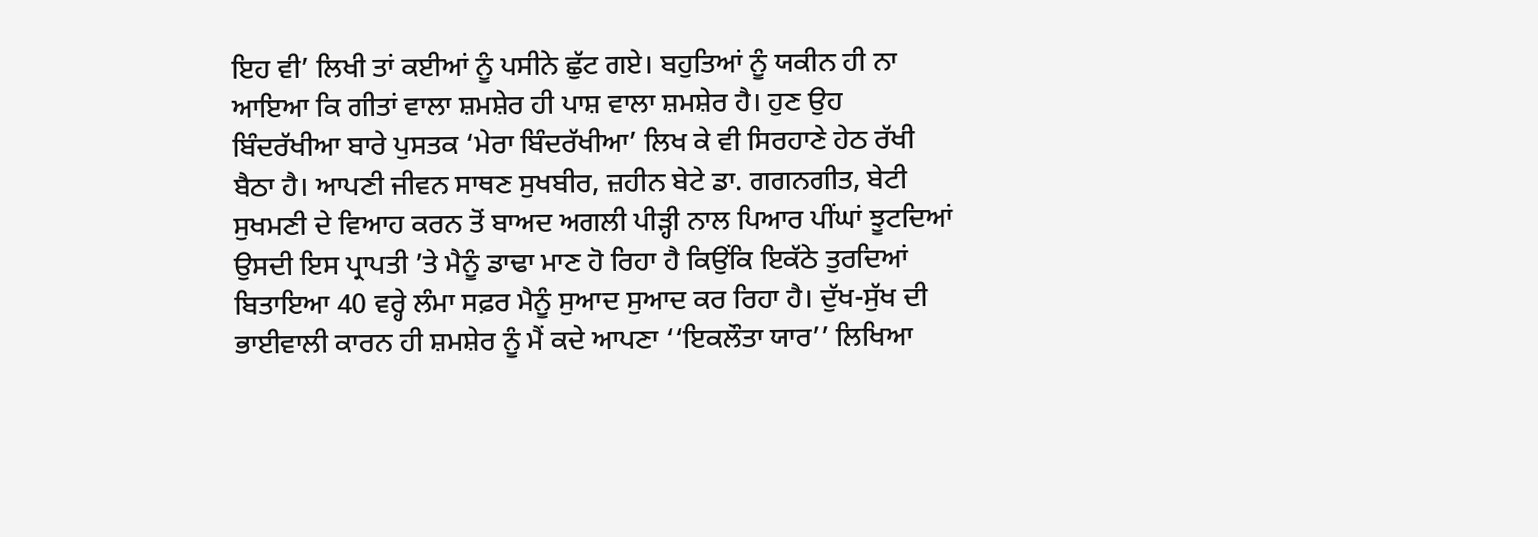ਇਹ ਵੀ’ ਲਿਖੀ ਤਾਂ ਕਈਆਂ ਨੂੰ ਪਸੀਨੇ ਛੁੱਟ ਗਏ। ਬਹੁਤਿਆਂ ਨੂੰ ਯਕੀਨ ਹੀ ਨਾ ਆਇਆ ਕਿ ਗੀਤਾਂ ਵਾਲਾ ਸ਼ਮਸ਼ੇਰ ਹੀ ਪਾਸ਼ ਵਾਲਾ ਸ਼ਮਸ਼ੇਰ ਹੈ। ਹੁਣ ਉਹ ਬਿੰਦਰੱਖੀਆ ਬਾਰੇ ਪੁਸਤਕ ‘ਮੇਰਾ ਬਿੰਦਰੱਖੀਆ’ ਲਿਖ ਕੇ ਵੀ ਸਿਰਹਾਣੇ ਹੇਠ ਰੱਖੀ ਬੈਠਾ ਹੈ। ਆਪਣੀ ਜੀਵਨ ਸਾਥਣ ਸੁਖਬੀਰ, ਜ਼ਹੀਨ ਬੇਟੇ ਡਾ. ਗਗਨਗੀਤ, ਬੇਟੀ ਸੁਖਮਣੀ ਦੇ ਵਿਆਹ ਕਰਨ ਤੋਂ ਬਾਅਦ ਅਗਲੀ ਪੀੜ੍ਹੀ ਨਾਲ ਪਿਆਰ ਪੀਂਘਾਂ ਝੂਟਦਿਆਂ ਉਸਦੀ ਇਸ ਪ੍ਰਾਪਤੀ ’ਤੇ ਮੈਨੂੰ ਡਾਢਾ ਮਾਣ ਹੋ ਰਿਹਾ ਹੈ ਕਿਉਂਕਿ ਇਕੱਠੇ ਤੁਰਦਿਆਂ ਬਿਤਾਇਆ 40 ਵਰ੍ਹੇ ਲੰਮਾ ਸਫ਼ਰ ਮੈਨੂੰ ਸੁਆਦ ਸੁਆਦ ਕਰ ਰਿਹਾ ਹੈ। ਦੁੱਖ-ਸੁੱਖ ਦੀ ਭਾਈਵਾਲੀ ਕਾਰਨ ਹੀ ਸ਼ਮਸ਼ੇਰ ਨੂੰ ਮੈਂ ਕਦੇ ਆਪਣਾ ‘‘ਇਕਲੌਤਾ ਯਾਰ’’ ਲਿਖਿਆ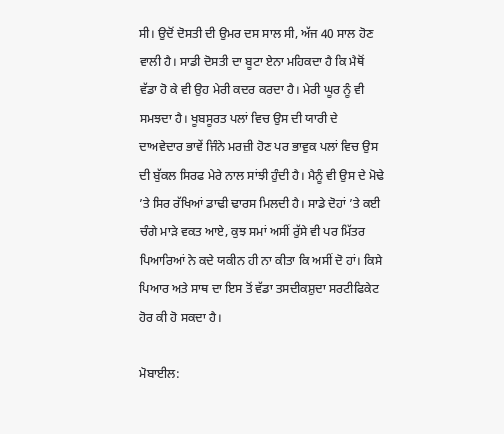ਸੀ। ਉਦੋਂ ਦੋਸਤੀ ਦੀ ਉਮਰ ਦਸ ਸਾਲ ਸੀ, ਅੱਜ 40 ਸਾਲ ਹੋਣ ਵਾਲੀ ਹੈ। ਸਾਡੀ ਦੋਸਤੀ ਦਾ ਬੂਟਾ ਏਨਾ ਮਹਿਕਦਾ ਹੈ ਕਿ ਮੈਥੋਂ ਵੱਡਾ ਹੋ ਕੇ ਵੀ ਉਹ ਮੇਰੀ ਕਦਰ ਕਰਦਾ ਹੈ। ਮੇਰੀ ਘੂਰ ਨੂੰ ਵੀ ਸਮਝਦਾ ਹੈ। ਖੂਬਸੂਰਤ ਪਲਾਂ ਵਿਚ ਉਸ ਦੀ ਯਾਰੀ ਦੇ ਦਾਅਵੇਦਾਰ ਭਾਵੇਂ ਜਿੰਨੇ ਮਰਜ਼ੀ ਹੋਣ ਪਰ ਭਾਵੁਕ ਪਲਾਂ ਵਿਚ ਉਸ ਦੀ ਬੁੱਕਲ ਸਿਰਫ ਮੇਰੇ ਨਾਲ ਸਾਂਝੀ ਹੁੰਦੀ ਹੈ। ਮੈਨੂੰ ਵੀ ਉਸ ਦੇ ਮੋਢੇ ’ਤੇ ਸਿਰ ਰੱਖਿਆਂ ਡਾਢੀ ਢਾਰਸ ਮਿਲਦੀ ਹੈ। ਸਾਡੇ ਦੋਹਾਂ ’ਤੇ ਕਈ ਚੰਗੇ ਮਾੜੇ ਵਕਤ ਆਏ, ਕੁਝ ਸਮਾਂ ਅਸੀਂ ਰੁੱਸੇ ਵੀ ਪਰ ਮਿੱਤਰ ਪਿਆਰਿਆਂ ਨੇ ਕਦੇ ਯਕੀਨ ਹੀ ਨਾ ਕੀਤਾ ਕਿ ਅਸੀਂ ਦੋ ਹਾਂ। ਕਿਸੇ ਪਿਆਰ ਅਤੇ ਸਾਥ ਦਾ ਇਸ ਤੋਂ ਵੱਡਾ ਤਸਦੀਕਸ਼ੁਦਾ ਸਰਟੀਫਿਕੇਟ ਹੋਰ ਕੀ ਹੋ ਸਕਦਾ ਹੈ।

ਮੋਬਾਈਲ: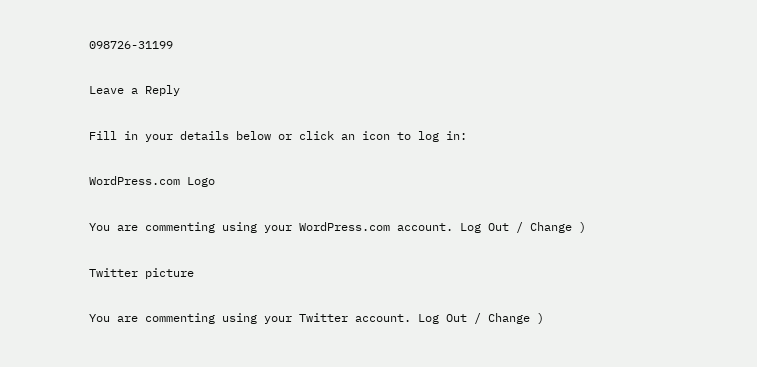098726-31199

Leave a Reply

Fill in your details below or click an icon to log in:

WordPress.com Logo

You are commenting using your WordPress.com account. Log Out / Change )

Twitter picture

You are commenting using your Twitter account. Log Out / Change )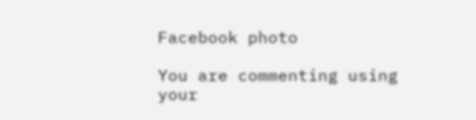Facebook photo

You are commenting using your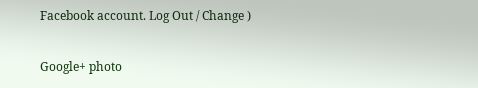Facebook account. Log Out / Change )

Google+ photo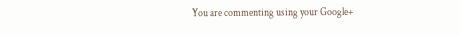You are commenting using your Google+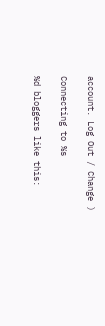account. Log Out / Change )

Connecting to %s

%d bloggers like this: